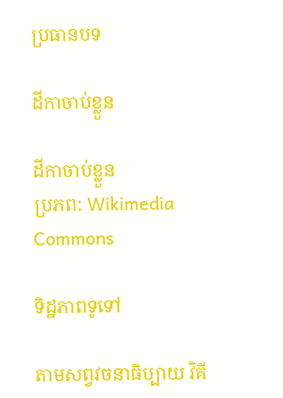ប្រធានបទ

ដីកាចាប់ខ្លួន

ដីកាចាប់ខ្លួន
ប្រភព: Wikimedia Commons

ទិដ្ឋភាពទូទៅ

តាមសព្វវចនាធិប្បាយ វិគី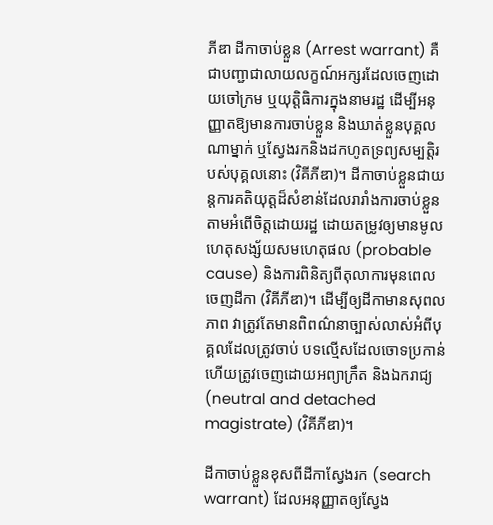ភីឌា ដីកាចាប់ខ្លួន (Arrest warrant) គឺជាបញ្ជាជាលាយលក្ខណ៍អក្សរដែលចេញដោយចៅក្រម ឬយុត្តិធិការក្នុងនាមរដ្ឋ ដើម្បីអនុញ្ញាតឱ្យមានការចាប់ខ្លួន និងឃាត់ខ្លួនបុគ្គលណាម្នាក់ ឬស្វែងរកនិងដកហូតទ្រព្យសម្បត្តិរបស់បុគ្គលនោះ (វិគីភីឌា)។ ដីកាចាប់ខ្លួនជាយន្តការគតិយុត្តដ៏សំខាន់ដែលរារាំងការចាប់ខ្លួនតាមអំពើចិត្តដោយរដ្ឋ ដោយតម្រូវឲ្យមានមូលហេតុសង្ស័យសមហេតុផល (probable cause) និងការពិនិត្យពីតុលាការមុនពេលចេញដីកា (វិគីភីឌា)។ ដើម្បីឲ្យដីកាមានសុពលភាព វាត្រូវតែមានពិពណ៌នាច្បាស់លាស់អំពីបុគ្គលដែលត្រូវចាប់ បទល្មើសដែលចោទប្រកាន់ ហើយត្រូវចេញដោយអព្យាក្រឹត និងឯករាជ្យ (neutral and detached magistrate) (វិគីភីឌា)។

ដីកាចាប់ខ្លួនខុសពីដីកាស្វែងរក (search warrant) ដែលអនុញ្ញាតឲ្យស្វែង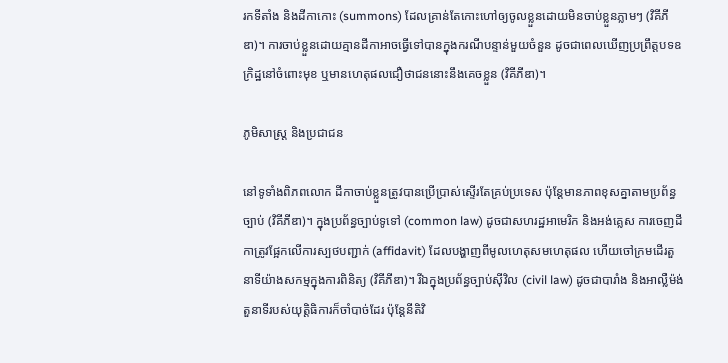រកទីតាំង និងដីកាកោះ (summons) ដែលគ្រាន់តែកោះហៅឲ្យចូលខ្លួនដោយមិនចាប់ខ្លួនភ្លាមៗ (វិគីភីឌា)។ ការចាប់ខ្លួនដោយគ្មានដីកាអាចធ្វើទៅបានក្នុងករណីបន្ទាន់មួយចំនួន ដូចជាពេលឃើញប្រព្រឹត្តបទឧក្រិដ្ឋនៅចំពោះមុខ ឬមានហេតុផលជឿថាជននោះនឹងគេចខ្លួន (វិគីភីឌា)។

ភូមិសាស្ត្រ និងប្រជាជន

នៅទូទាំងពិភពលោក ដីកាចាប់ខ្លួនត្រូវបានប្រើប្រាស់ស្ទើរតែគ្រប់ប្រទេស ប៉ុន្តែមានភាពខុសគ្នាតាមប្រព័ន្ធច្បាប់ (វិគីភីឌា)។ ក្នុងប្រព័ន្ធច្បាប់ទូទៅ (common law) ដូចជាសហរដ្ឋអាមេរិក និងអង់គ្លេស ការចេញដីកាត្រូវផ្អែកលើការស្បថបញ្ជាក់ (affidavit) ដែលបង្ហាញពីមូលហេតុសមហេតុផល ហើយចៅក្រមដើរតួនាទីយ៉ាងសកម្មក្នុងការពិនិត្យ (វិគីភីឌា)។ រីឯក្នុងប្រព័ន្ធច្បាប់ស៊ីវិល (civil law) ដូចជាបារាំង និងអាល្លឺម៉ង់ តួនាទីរបស់យុត្តិធិការក៏ចាំបាច់ដែរ ប៉ុន្តែនីតិវិ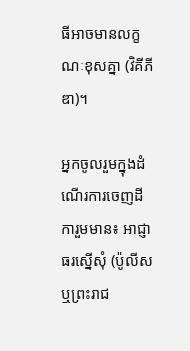ធីអាចមានលក្ខណៈខុសគ្នា (វិគីភីឌា)។

អ្នកចូលរួមក្នុងដំណើរការចេញដីការួមមាន៖ អាជ្ញាធរស្នើសុំ (ប៉ូលីស ឬព្រះរាជ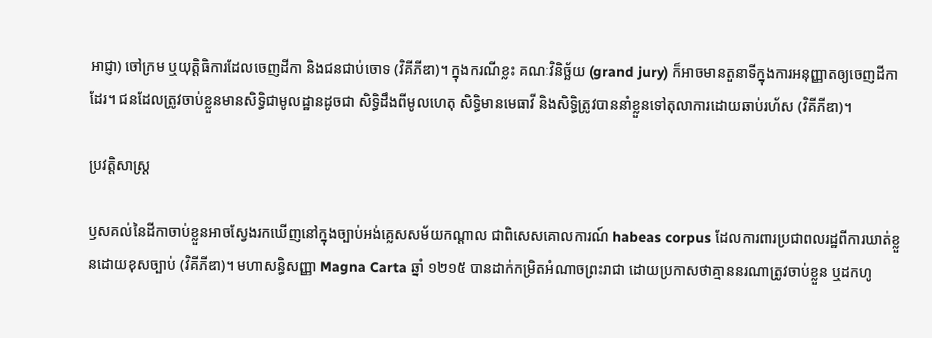អាជ្ញា) ចៅក្រម ឬយុត្តិធិការដែលចេញដីកា និងជនជាប់ចោទ (វិគីភីឌា)។ ក្នុងករណីខ្លះ គណៈវិនិច្ឆ័យ (grand jury) ក៏អាចមានតួនាទីក្នុងការអនុញ្ញាតឲ្យចេញដីកាដែរ។ ជនដែលត្រូវចាប់ខ្លួនមានសិទ្ធិជាមូលដ្ឋានដូចជា សិទ្ធិដឹងពីមូលហេតុ សិទ្ធិមានមេធាវី និងសិទ្ធិត្រូវបាននាំខ្លួនទៅតុលាការដោយឆាប់រហ័ស (វិគីភីឌា)។

ប្រវត្តិសាស្ត្រ

ឫសគល់នៃដីកាចាប់ខ្លួនអាចស្វែងរកឃើញនៅក្នុងច្បាប់អង់គ្លេសសម័យកណ្ដាល ជាពិសេសគោលការណ៍ habeas corpus ដែលការពារប្រជាពលរដ្ឋពីការឃាត់ខ្លួនដោយខុសច្បាប់ (វិគីភីឌា)។ មហាសន្ធិសញ្ញា Magna Carta ឆ្នាំ ១២១៥ បានដាក់កម្រិតអំណាចព្រះរាជា ដោយប្រកាសថាគ្មាននរណាត្រូវចាប់ខ្លួន ឬដកហូ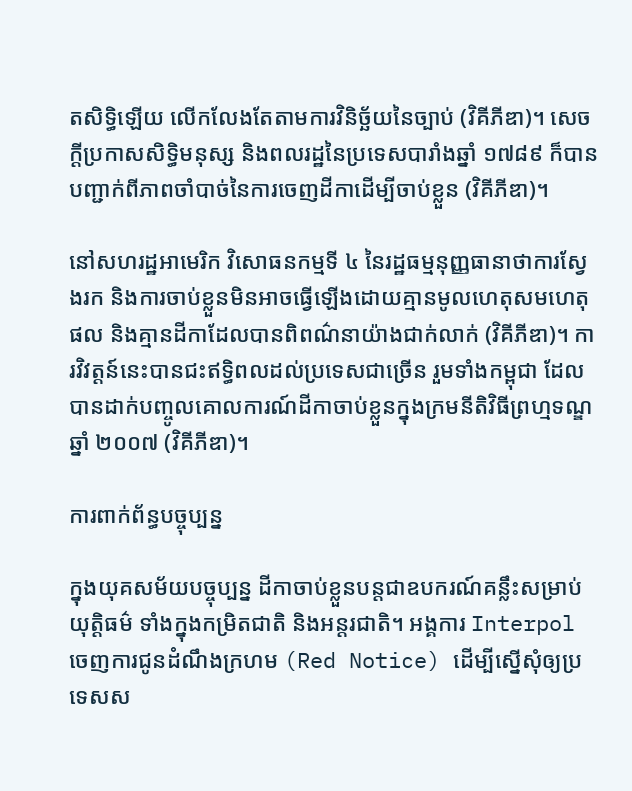តសិទ្ធិឡើយ លើកលែងតែតាមការវិនិច្ឆ័យនៃច្បាប់ (វិគីភីឌា)។ សេចក្ដីប្រកាសសិទ្ធិមនុស្ស និងពលរដ្ឋនៃប្រទេសបារាំងឆ្នាំ ១៧៨៩ ក៏បានបញ្ជាក់ពីភាពចាំបាច់នៃការចេញដីកាដើម្បីចាប់ខ្លួន (វិគីភីឌា)។

នៅសហរដ្ឋអាមេរិក វិសោធនកម្មទី ៤ នៃរដ្ឋធម្មនុញ្ញធានាថាការស្វែងរក និងការចាប់ខ្លួនមិនអាចធ្វើឡើងដោយគ្មានមូលហេតុសមហេតុផល និងគ្មានដីកាដែលបានពិពណ៌នាយ៉ាងជាក់លាក់ (វិគីភីឌា)។ ការវិវត្តន៍នេះបានជះឥទ្ធិពលដល់ប្រទេសជាច្រើន រួមទាំងកម្ពុជា ដែលបានដាក់បញ្ចូលគោលការណ៍ដីកាចាប់ខ្លួនក្នុងក្រមនីតិវិធីព្រហ្មទណ្ឌឆ្នាំ ២០០៧ (វិគីភីឌា)។

ការពាក់ព័ន្ធបច្ចុប្បន្ន

ក្នុងយុគសម័យបច្ចុប្បន្ន ដីកាចាប់ខ្លួនបន្តជាឧបករណ៍គន្លឹះសម្រាប់យុត្តិធម៌ ទាំងក្នុងកម្រិតជាតិ និងអន្តរជាតិ។ អង្គការ Interpol ចេញការជូនដំណឹងក្រហម (Red Notice) ដើម្បីស្នើសុំឲ្យប្រទេសស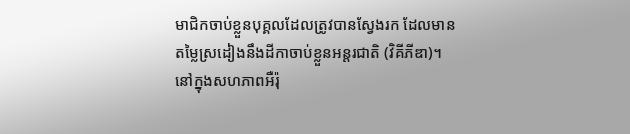មាជិកចាប់ខ្លួនបុគ្គលដែលត្រូវបានស្វែងរក ដែលមានតម្លៃស្រដៀងនឹងដីកាចាប់ខ្លួនអន្តរជាតិ (វិគីភីឌា)។ នៅក្នុងសហភាពអឺរ៉ុ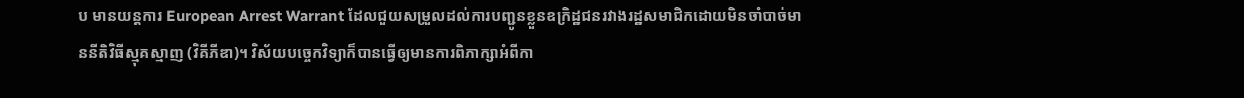ប មានយន្តការ European Arrest Warrant ដែលជួយសម្រួលដល់ការបញ្ជូនខ្លួនឧក្រិដ្ឋជនរវាងរដ្ឋសមាជិកដោយមិនចាំបាច់មាននីតិវិធីស្មុគស្មាញ (វិគីភីឌា)។ វិស័យបច្ចេកវិទ្យាក៏បានធ្វើឲ្យមានការពិភាក្សាអំពីកា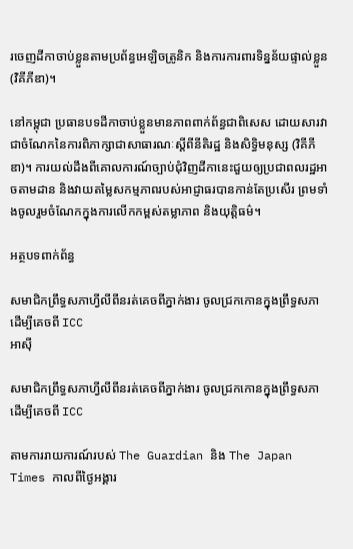រចេញដីកាចាប់ខ្លួនតាមប្រព័ន្ធអេឡិចត្រូនិក និងការការពារទិន្នន័យផ្ទាល់ខ្លួន (វិគីភីឌា)។

នៅកម្ពុជា ប្រធានបទដីកាចាប់ខ្លួនមានភាពពាក់ព័ន្ធជាពិសេស ដោយសារវាជាចំណែកនៃការពិភាក្សាជាសាធារណៈស្តីពីនីតិរដ្ឋ និងសិទ្ធិមនុស្ស (វិគីភីឌា)។ ការយល់ដឹងពីគោលការណ៍ច្បាប់ជុំវិញដីកានេះជួយឲ្យប្រជាពលរដ្ឋអាចតាមដាន និងវាយតម្លៃសកម្មភាពរបស់អាជ្ញាធរបានកាន់តែប្រសើរ ព្រមទាំងចូលរួមចំណែកក្នុងការលើកកម្ពស់តម្លាភាព និងយុត្តិធម៌។

អត្ថបទពាក់ព័ន្ធ

សមាជិកព្រឹទ្ធសភាហ្វីលីពីនរត់គេចពីភ្នាក់ងារ ចូលជ្រកកោនក្នុងព្រឹទ្ធសភាដើម្បីគេចពី ICC
អាស៊ី

សមាជិកព្រឹទ្ធសភាហ្វីលីពីនរត់គេចពីភ្នាក់ងារ ចូលជ្រកកោនក្នុងព្រឹទ្ធសភាដើម្បីគេចពី ICC

តាមការរាយការណ៍របស់ The Guardian និង The Japan Times កាលពីថ្ងៃអង្គារ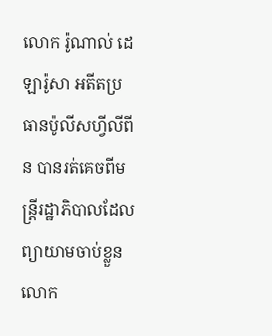លោក រ៉ូណាល់ ដេឡារ៉ូសា អតីតប្រធានប៉ូលីសហ្វីលីពីន បានរត់គេចពីមន្ត្រីរដ្ឋាភិបាលដែលព្យាយាមចាប់ខ្លួនលោក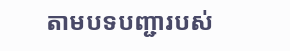តាមបទបញ្ជារបស់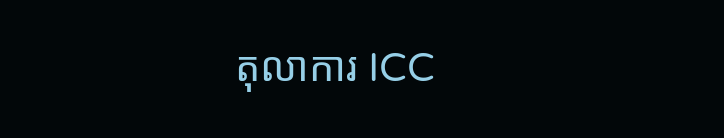តុលាការ ICC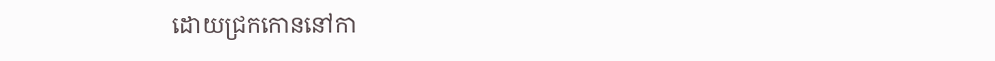ដោយជ្រកកោននៅកា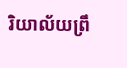រិយាល័យព្រឹ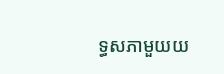ទ្ធសភាមួយយ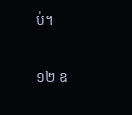ប់។

១២ ឧ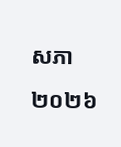សភា ២០២៦